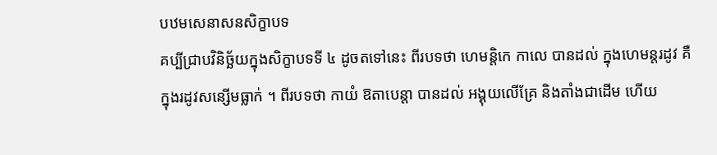បឋមសេនាសនសិក្ខាបទ
គប្បីជ្រាបវិនិច្ឆ័យក្នុងសិក្ខាបទទី ៤ ដូចតទៅនេះ ពីរបទថា ហេមន្តិកេ កាលេ បានដល់ ក្នុងហេមន្តរដូវ គឺក្នុងរដូវសន្សើមធ្លាក់ ។ ពីរបទថា កាយំ ឱតាបេន្តា បានដល់ អង្គុយលើគ្រែ និងតាំងជាដើម ហើយ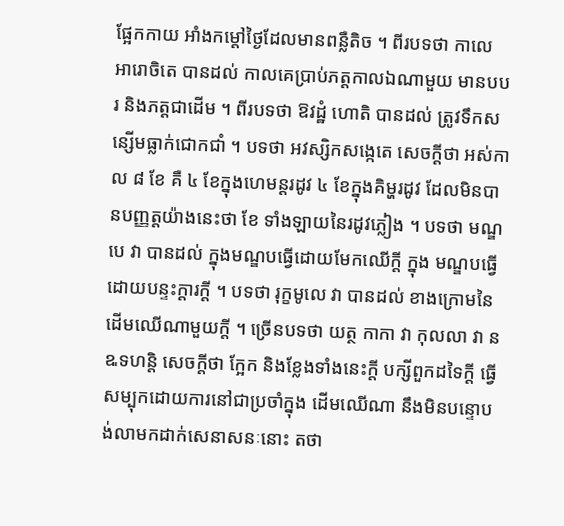ផ្អែកកាយ អាំងកម្តៅថ្ងៃដែលមានពន្លឺតិច ។ ពីរបទថា កាលេ អារោចិតេ បានដល់ កាលគេប្រាប់ភត្តកាលឯណាមួយ មានបបរ និងភត្តជាដើម ។ ពីរបទថា ឱវដ្ឋំ ហោតិ បានដល់ ត្រូវទឹកសន្សើមធ្លាក់ជោកជាំ ។ បទថា អវស្សិកសង្កេតេ សេចក្តីថា អស់កាល ៨ ខែ គឺ ៤ ខែក្នុងហេមន្តរដូវ ៤ ខែក្នុងគិម្ហរដូវ ដែលមិនបានបញ្ញត្តយ៉ាងនេះថា ខែ ទាំងឡាយនៃរដូវភ្លៀង ។ បទថា មណ្ឌបេ វា បានដល់ ក្នុងមណ្ឌបធ្វើដោយមែកឈើក្តី ក្នុង មណ្ឌបធ្វើដោយបន្ទះក្តារក្តី ។ បទថា រុក្ខមូលេ វា បានដល់ ខាងក្រោមនៃដើមឈើណាមួយក្តី ។ ច្រើនបទថា យត្ថ កាកា វា កុលលា វា ន ឩទហន្តិ សេចក្តីថា ក្អែក និងខ្លែងទាំងនេះក្តី បក្សីពួកដទៃក្តី ធ្វើសម្បុកដោយការនៅជាប្រចាំក្នុង ដើមឈើណា នឹងមិនបន្ទោបង់លាមកដាក់សេនាសនៈនោះ តថា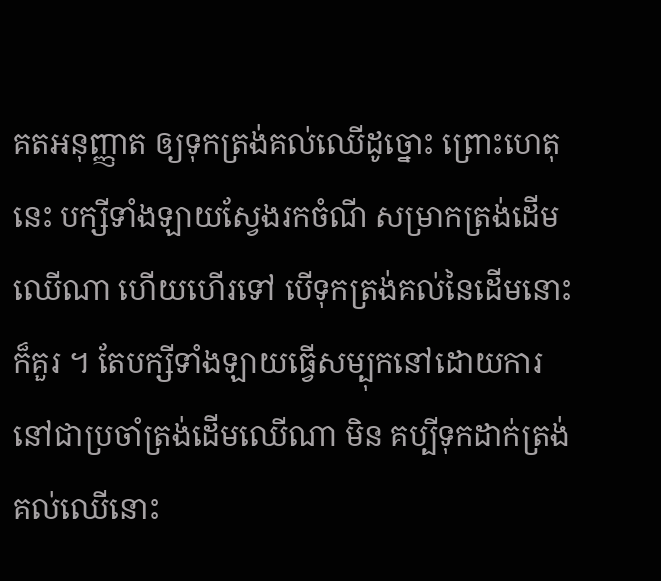គតអនុញ្ញាត ឲ្យទុកត្រង់គល់ឈើដូច្នោះ ព្រោះហេតុនេះ បក្សីទាំងឡាយស្វែងរកចំណី សម្រាកត្រង់ដើមឈើណា ហើយហើរទៅ បើទុកត្រង់គល់នៃដើមនោះ ក៏គួរ ។ តែបក្សីទាំងឡាយធ្វើសម្បុកនៅដោយការនៅជាប្រចាំត្រង់ដើមឈើណា មិន គប្បីទុកដាក់ត្រង់គល់ឈើនោះ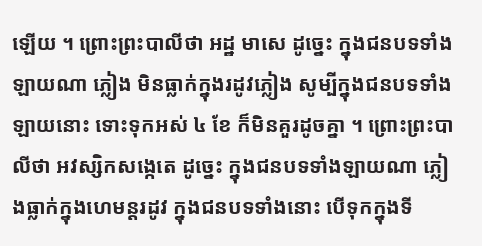ឡើយ ។ ព្រោះព្រះបាលីថា អដ្ឋ មាសេ ដូច្នេះ ក្នុងជនបទទាំងឡាយណា ភ្លៀង មិនធ្លាក់ក្នុងរដូវភ្លៀង សូម្បីក្នុងជនបទទាំងឡាយនោះ ទោះទុកអស់ ៤ ខែ ក៏មិនគួរដូចគ្នា ។ ព្រោះព្រះបាលីថា អវស្សិកសង្កេតេ ដូច្នេះ ក្នុងជនបទទាំងឡាយណា ភ្លៀងធ្លាក់ក្នុងហេមន្តរដូវ ក្នុងជនបទទាំងនោះ បើទុកក្នុងទី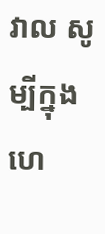វាល សូម្បីក្នុង ហេ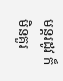មន្តរដូវ ក៏មិនគួរ